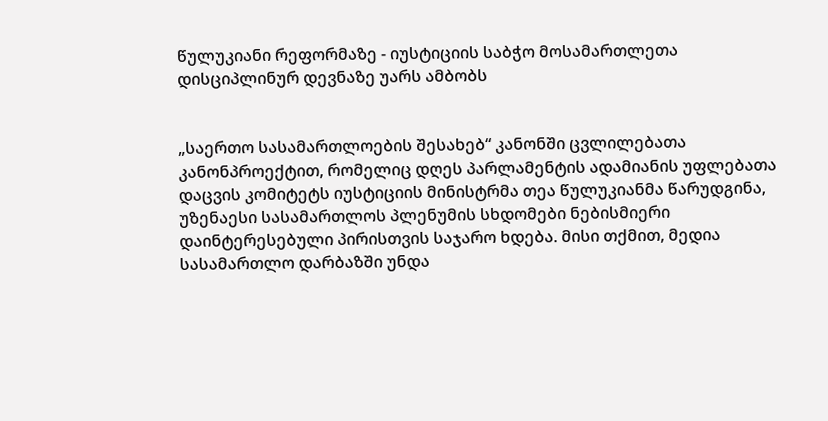წულუკიანი რეფორმაზე - იუსტიციის საბჭო მოსამართლეთა დისციპლინურ დევნაზე უარს ამბობს


„საერთო სასამართლოების შესახებ“ კანონში ცვლილებათა კანონპროექტით, რომელიც დღეს პარლამენტის ადამიანის უფლებათა დაცვის კომიტეტს იუსტიციის მინისტრმა თეა წულუკიანმა წარუდგინა, უზენაესი სასამართლოს პლენუმის სხდომები ნებისმიერი დაინტერესებული პირისთვის საჯარო ხდება. მისი თქმით, მედია სასამართლო დარბაზში უნდა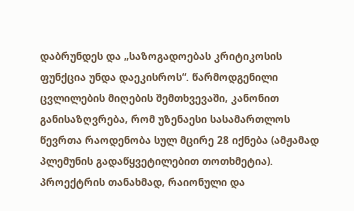დაბრუნდეს და „საზოგადოებას კრიტიკოსის ფუნქცია უნდა დაეკისროს“. წარმოდგენილი ცვლილების მიღების შემთხვევაში, კანონით განისაზღვრება, რომ უზენაესი სასამართლოს წევრთა რაოდენობა სულ მცირე 28 იქნება (ამჟამად პლემუნის გადაწყვეტილებით თოთხმეტია). პროექტრის თანახმად, რაიონული და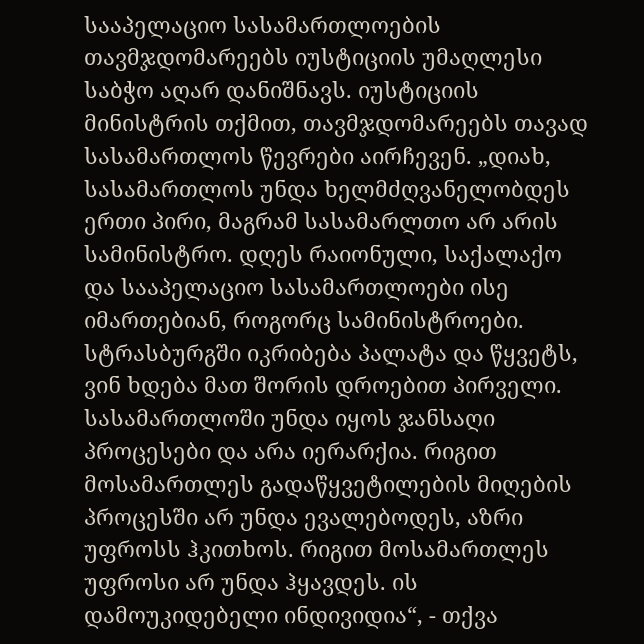სააპელაციო სასამართლოების თავმჯდომარეებს იუსტიციის უმაღლესი საბჭო აღარ დანიშნავს. იუსტიციის მინისტრის თქმით, თავმჯდომარეებს თავად სასამართლოს წევრები აირჩევენ. „დიახ, სასამართლოს უნდა ხელმძღვანელობდეს ერთი პირი, მაგრამ სასამარლთო არ არის სამინისტრო. დღეს რაიონული, საქალაქო და სააპელაციო სასამართლოები ისე იმართებიან, როგორც სამინისტროები. სტრასბურგში იკრიბება პალატა და წყვეტს, ვინ ხდება მათ შორის დროებით პირველი. სასამართლოში უნდა იყოს ჯანსაღი პროცესები და არა იერარქია. რიგით მოსამართლეს გადაწყვეტილების მიღების პროცესში არ უნდა ევალებოდეს, აზრი უფროსს ჰკითხოს. რიგით მოსამართლეს უფროსი არ უნდა ჰყავდეს. ის დამოუკიდებელი ინდივიდია“, - თქვა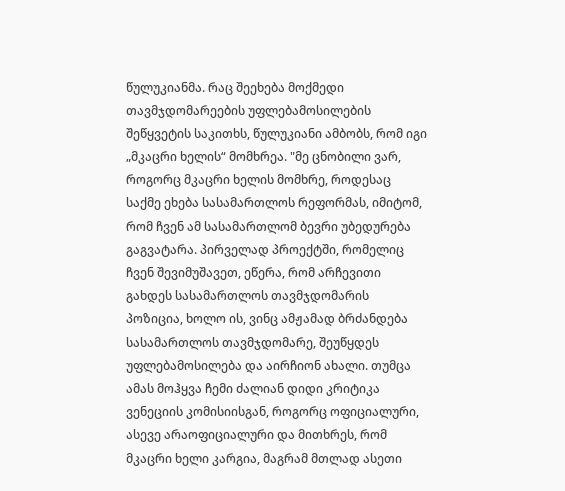წულუკიანმა. რაც შეეხება მოქმედი თავმჯდომარეების უფლებამოსილების შეწყვეტის საკითხს, წულუკიანი ამბობს, რომ იგი „მკაცრი ხელის“ მომხრეა. "მე ცნობილი ვარ, როგორც მკაცრი ხელის მომხრე, როდესაც საქმე ეხება სასამართლოს რეფორმას, იმიტომ, რომ ჩვენ ამ სასამართლომ ბევრი უბედურება გაგვატარა. პირველად პროექტში, რომელიც ჩვენ შევიმუშავეთ, ეწერა, რომ არჩევითი გახდეს სასამართლოს თავმჯდომარის პოზიცია, ხოლო ის, ვინც ამჟამად ბრძანდება სასამართლოს თავმჯდომარე, შეუწყდეს უფლებამოსილება და აირჩიონ ახალი. თუმცა ამას მოჰყვა ჩემი ძალიან დიდი კრიტიკა ვენეციის კომისიისგან, როგორც ოფიციალური, ასევე არაოფიციალური და მითხრეს, რომ მკაცრი ხელი კარგია, მაგრამ მთლად ასეთი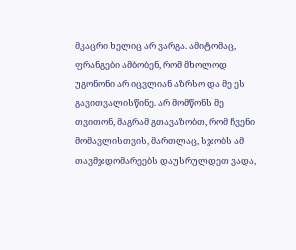მკაცრი ხელიც არ ვარგა. ამიტომაც, ფრანგები ამბობენ, რომ მხოლოდ უგონონი არ იცვლიან აზრსო და მე ეს გავითვალისწინე. არ მომწონს მე თვითონ, მაგრამ გთავაზობთ, რომ ჩვენი მომავლისთვის, მართლაც, სჯობს ამ თავმჯდომარეებს დაუსრულდეთ ვადა,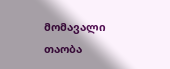მომავალი თაობა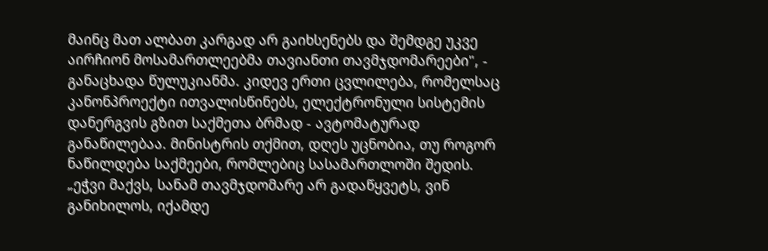მაინც მათ ალბათ კარგად არ გაიხსენებს და შემდგე უკვე აირჩიონ მოსამართლეებმა თავიანთი თავმჯდომარეები", - განაცხადა წულუკიანმა. კიდევ ერთი ცვლილება, რომელსაც კანონპროექტი ითვალისწინებს, ელექტრონული სისტემის დანერგვის გზით საქმეთა ბრმად - ავტომატურად განაწილებაა. მინისტრის თქმით, დღეს უცნობია, თუ როგორ ნაწილდება საქმეები, რომლებიც სასამართლოში შედის. „ეჭვი მაქვს, სანამ თავმჯდომარე არ გადაწყვეტს, ვინ განიხილოს, იქამდე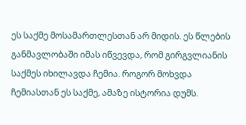ეს საქმე მოსამართლესთან არ მიდის. ეს წლების განმავლობაში იმას იწვევდა, რომ გირგვლიანის საქმეს იხილავდა ჩემია. როგორ მოხვდა ჩემიასთან ეს საქმე, ამაზე ისტორია დუმს.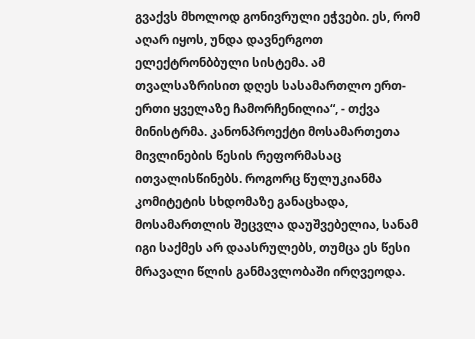გვაქვს მხოლოდ გონივრული ეჭვები. ეს, რომ აღარ იყოს, უნდა დავნერგოთ ელექტრონბბული სისტემა. ამ თვალსაზრისით დღეს სასამართლო ერთ-ერთი ყველაზე ჩამორჩენილია“, - თქვა მინისტრმა. კანონპროექტი მოსამართეთა მივლინების წესის რეფორმასაც ითვალისწინებს. როგორც წულუკიანმა კომიტეტის სხდომაზე განაცხადა, მოსამართლის შეცვლა დაუშვებელია, სანამ იგი საქმეს არ დაასრულებს, თუმცა ეს წესი მრავალი წლის განმავლობაში ირღვეოდა.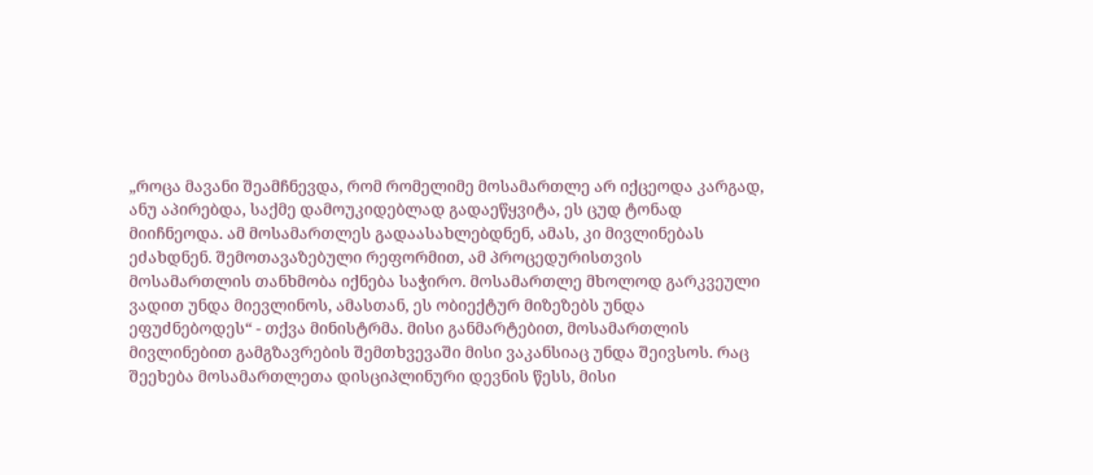„როცა მავანი შეამჩნევდა, რომ რომელიმე მოსამართლე არ იქცეოდა კარგად, ანუ აპირებდა, საქმე დამოუკიდებლად გადაეწყვიტა, ეს ცუდ ტონად მიიჩნეოდა. ამ მოსამართლეს გადაასახლებდნენ, ამას, კი მივლინებას ეძახდნენ. შემოთავაზებული რეფორმით, ამ პროცედურისთვის მოსამართლის თანხმობა იქნება საჭირო. მოსამართლე მხოლოდ გარკვეული ვადით უნდა მიევლინოს, ამასთან, ეს ობიექტურ მიზეზებს უნდა ეფუძნებოდეს“ - თქვა მინისტრმა. მისი განმარტებით, მოსამართლის მივლინებით გამგზავრების შემთხვევაში მისი ვაკანსიაც უნდა შეივსოს. რაც შეეხება მოსამართლეთა დისციპლინური დევნის წესს, მისი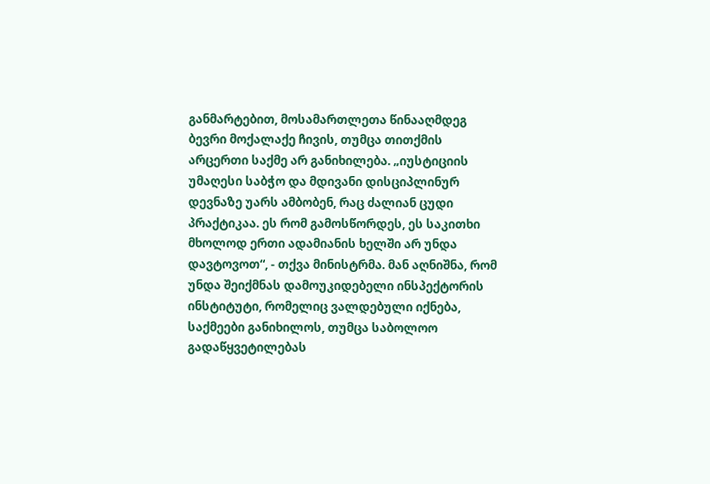განმარტებით, მოსამართლეთა წინააღმდეგ ბევრი მოქალაქე ჩივის, თუმცა თითქმის არცერთი საქმე არ განიხილება. „იუსტიციის უმაღესი საბჭო და მდივანი დისციპლინურ დევნაზე უარს ამბობენ, რაც ძალიან ცუდი პრაქტიკაა. ეს რომ გამოსწორდეს, ეს საკითხი მხოლოდ ერთი ადამიანის ხელში არ უნდა დავტოვოთ“, - თქვა მინისტრმა. მან აღნიშნა, რომ უნდა შეიქმნას დამოუკიდებელი ინსპექტორის ინსტიტუტი, რომელიც ვალდებული იქნება, საქმეები განიხილოს, თუმცა საბოლოო გადაწყვეტილებას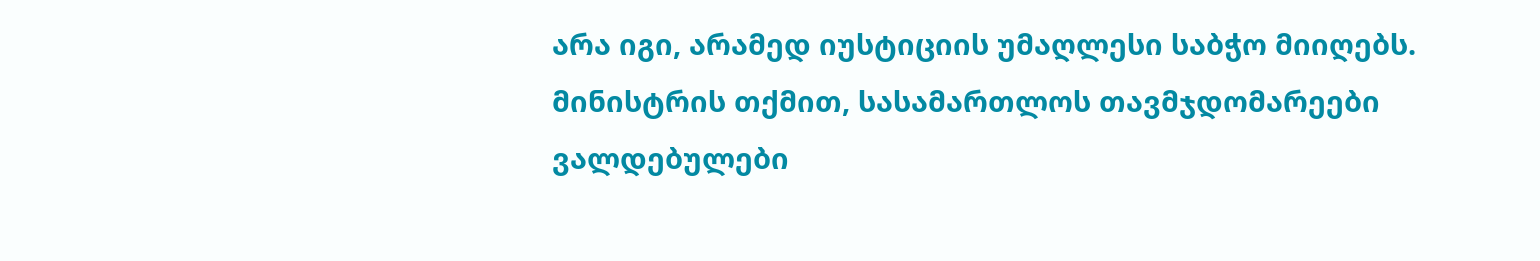არა იგი, არამედ იუსტიციის უმაღლესი საბჭო მიიღებს. მინისტრის თქმით, სასამართლოს თავმჯდომარეები ვალდებულები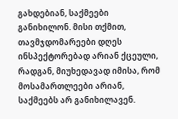გახდებიან, საქმეები განიხილონ. მისი თქმით, თავმჯდომარეები დღეს ინსპექტორებად არიან ქცეული, რადგან, მიუხედავად იმისა, რომ მოსამართლეები არიან, საქმეებს არ განიხილავენ.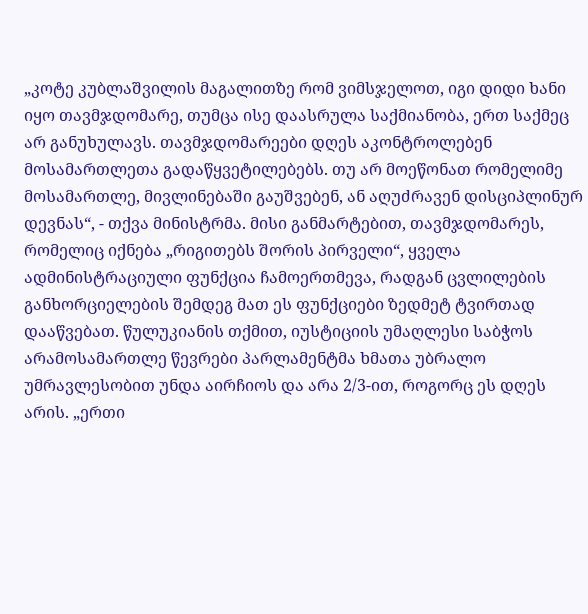„კოტე კუბლაშვილის მაგალითზე რომ ვიმსჯელოთ, იგი დიდი ხანი იყო თავმჯდომარე, თუმცა ისე დაასრულა საქმიანობა, ერთ საქმეც არ განუხულავს. თავმჯდომარეები დღეს აკონტროლებენ მოსამართლეთა გადაწყვეტილებებს. თუ არ მოეწონათ რომელიმე მოსამართლე, მივლინებაში გაუშვებენ, ან აღუძრავენ დისციპლინურ დევნას“, - თქვა მინისტრმა. მისი განმარტებით, თავმჯდომარეს, რომელიც იქნება „რიგითებს შორის პირველი“, ყველა ადმინისტრაციული ფუნქცია ჩამოერთმევა, რადგან ცვლილების განხორციელების შემდეგ მათ ეს ფუნქციები ზედმეტ ტვირთად დააწვებათ. წულუკიანის თქმით, იუსტიციის უმაღლესი საბჭოს არამოსამართლე წევრები პარლამენტმა ხმათა უბრალო უმრავლესობით უნდა აირჩიოს და არა 2/3-ით, როგორც ეს დღეს არის. „ერთი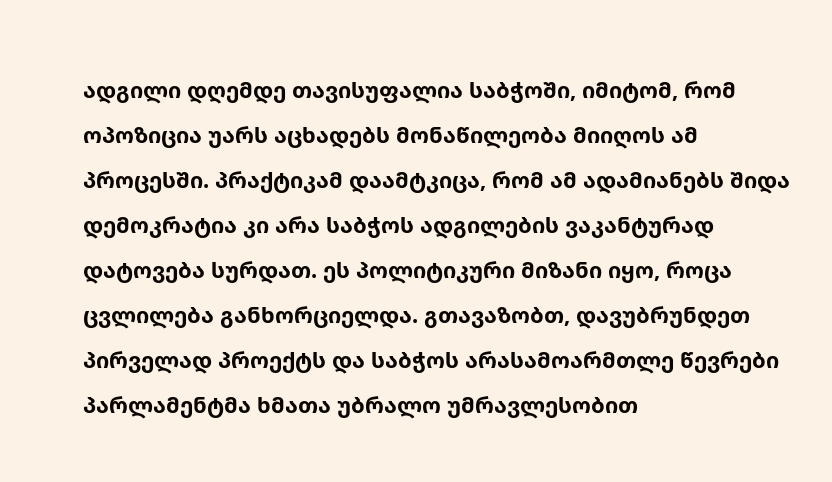ადგილი დღემდე თავისუფალია საბჭოში, იმიტომ, რომ ოპოზიცია უარს აცხადებს მონაწილეობა მიიღოს ამ პროცესში. პრაქტიკამ დაამტკიცა, რომ ამ ადამიანებს შიდა დემოკრატია კი არა საბჭოს ადგილების ვაკანტურად დატოვება სურდათ. ეს პოლიტიკური მიზანი იყო, როცა ცვლილება განხორციელდა. გთავაზობთ, დავუბრუნდეთ პირველად პროექტს და საბჭოს არასამოარმთლე წევრები პარლამენტმა ხმათა უბრალო უმრავლესობით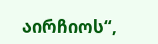აირჩიოს“,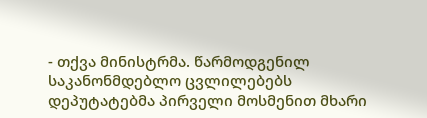- თქვა მინისტრმა. წარმოდგენილ საკანონმდებლო ცვლილებებს დეპუტატებმა პირველი მოსმენით მხარი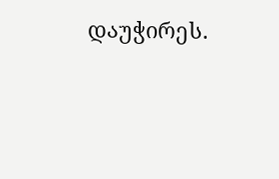დაუჭირეს.